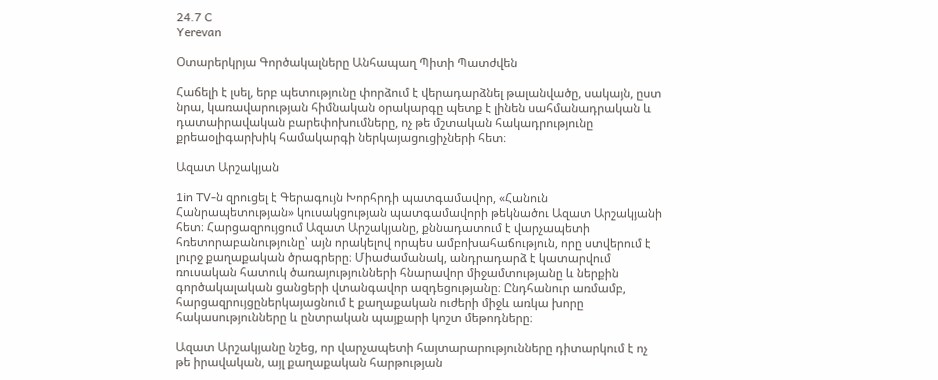24.7 C
Yerevan

Օտարերկրյա Գործակալները Անհապաղ Պիտի Պատժվեն

Հաճելի է լսել, երբ պետությունը փորձում է վերադարձնել թալանվածը, սակայն, ըստ նրա, կառավարության հիմնական օրակարգը պետք է լինեն սահմանադրական և դատաիրավական բարեփոխումները, ոչ թե մշտական հակադրությունը քրեաօլիգարխիկ համակարգի ներկայացուցիչների հետ։

Ազատ Արշակյան

1in TV‑ն զրուցել է Գերագույն Խորհրդի պատգամավոր, «Հանուն Հանրապետության» կուսակցության պատգամավորի թեկնածու Ազատ Արշակյանի հետ։ Հարցազրույցում Ազատ Արշակյանը, քննադատում է վարչապետի հռետորաբանությունը՝ այն որակելով որպես ամբոխահաճություն, որը ստվերում է լուրջ քաղաքական ծրագրերը։ Միաժամանակ, անդրադարձ է կատարվում ռուսական հատուկ ծառայությունների հնարավոր միջամտությանը և ներքին գործակալական ցանցերի վտանգավոր ազդեցությանը։ Ընդհանուր առմամբ, հարցազրույցըներկայացնում է քաղաքական ուժերի միջև առկա խորը հակասությունները և ընտրական պայքարի կոշտ մեթոդները։

Ազատ Արշակյանը նշեց, որ վարչապետի հայտարարությունները դիտարկում է ոչ թե իրավական, այլ քաղաքական հարթության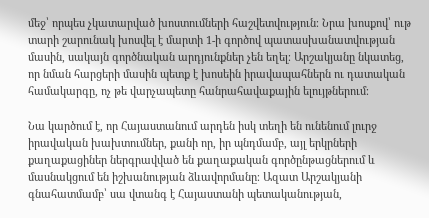մեջ՝ որպես չկատարված խոստումների հաշվետվություն։ Նրա խոսքով՝ ութ տարի շարունակ խոսվել է մարտի 1‑ի գործով պատասխանատվության մասին, սակայն գործնական արդյունքներ չեն եղել։ Արշակյանը նկատեց, որ նման հարցերի մասին պետք է խոսեին իրավապահներն ու դատական համակարգը, ոչ թե վարչապետը հանրահավաքային ելույթներում։

Նա կարծում է, որ Հայաստանում արդեն իսկ տեղի են ունենում լուրջ իրավական խախտումներ, քանի որ, իր պնդմամբ, այլ երկրների քաղաքացիներ ներգրավված են քաղաքական գործընթացներում և մասնակցում են իշխանության ձևավորմանը։ Ազատ Արշակյանի գնահատմամբ՝ սա վտանգ է Հայաստանի պետականության,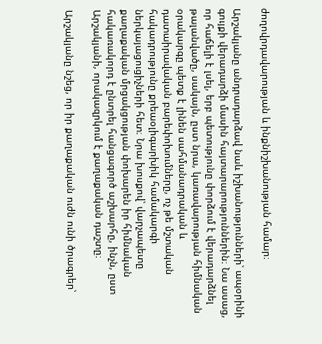ժողովրդավարության և ինքնիշխանության համար։

Արշակյանը անդրադարձավ նաև իշխանությունների՝ ապօրինի գույքի վերադարձի մասին հայտարարություններին։ Նա ասաց, որ հաճելի է լսել, երբ պետությունը փորձում է վերադարձնել թալանվածը, սակայն, ըստ նրա, կառավարության հիմնական օրակարգը պետք է լինեն սահմանադրական և դատաիրավական բարեփոխումները, ոչ թե մշտական հակադրությունը քրեաօլիգարխիկ համակարգի ներկայացուցիչների հետ։ Նրա խոսքով՝ վարչապետը քաղաքական մրցակցության փոխարեն իր հիմնական հակառակորդ է ընտրել հանցագործ աշխարհը, ինչն, ըստ Արշակյանի, որակազրկում է քաղաքական դաշտը։

Արշակյանը նշեց, որ իր քաղաքական ուժն ունի ծրագրեր՝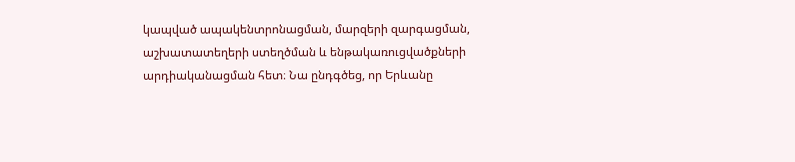կապված ապակենտրոնացման, մարզերի զարգացման, աշխատատեղերի ստեղծման և ենթակառուցվածքների արդիականացման հետ։ Նա ընդգծեց, որ Երևանը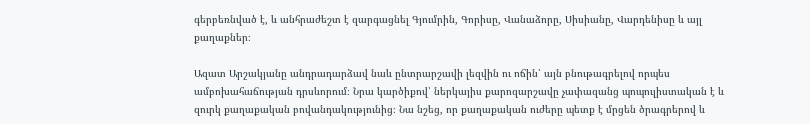գերբեռնված է, և անհրաժեշտ է զարգացնել Գյումրին, Գորիսը, Վանաձորը, Սիսիանը, Վարդենիսը և այլ քաղաքներ։

Ազատ Արշակյանը անդրադարձավ նաև ընտրարշավի լեզվին ու ոճին՝ այն բնութագրելով որպես ամբոխահաճության դրսևորում։ Նրա կարծիքով՝ ներկայիս քարոզարշավը չափազանց պոպուլիստական է և զուրկ քաղաքական բովանդակությունից։ Նա նշեց, որ քաղաքական ուժերը պետք է մրցեն ծրագրերով և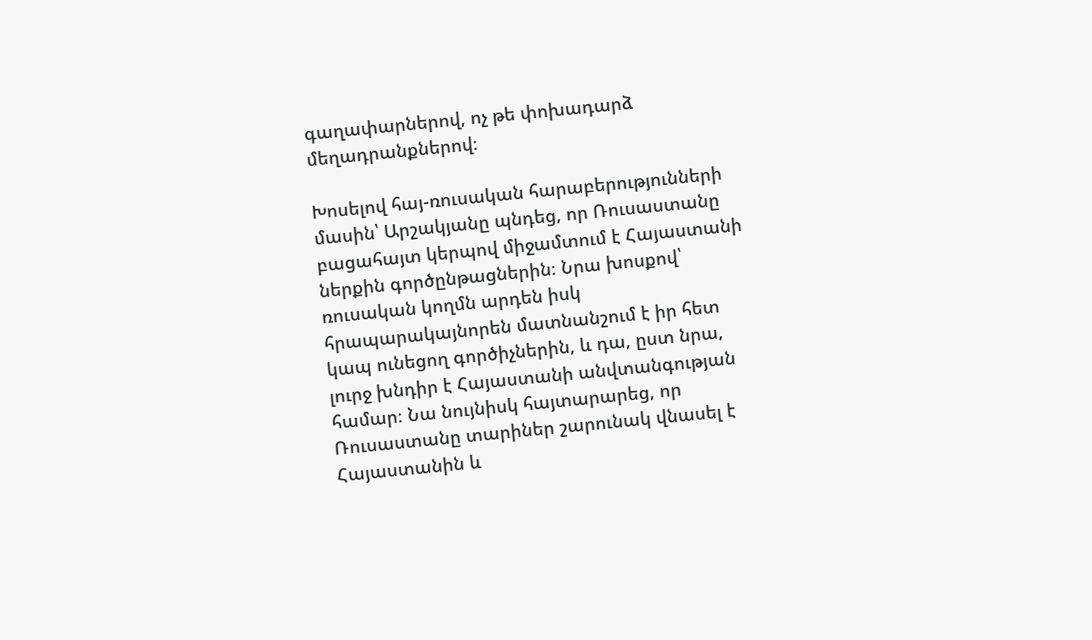գաղափարներով, ոչ թե փոխադարձ մեղադրանքներով։

Խոսելով հայ-ռուսական հարաբերությունների մասին՝ Արշակյանը պնդեց, որ Ռուսաստանը բացահայտ կերպով միջամտում է Հայաստանի ներքին գործընթացներին։ Նրա խոսքով՝ ռուսական կողմն արդեն իսկ հրապարակայնորեն մատնանշում է իր հետ կապ ունեցող գործիչներին, և դա, ըստ նրա, լուրջ խնդիր է Հայաստանի անվտանգության համար։ Նա նույնիսկ հայտարարեց, որ Ռուսաստանը տարիներ շարունակ վնասել է Հայաստանին և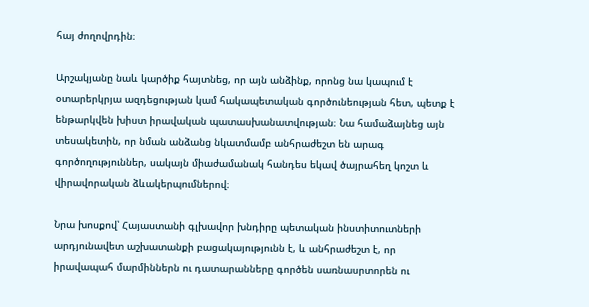հայ ժողովրդին։

Արշակյանը նաև կարծիք հայտնեց, որ այն անձինք, որոնց նա կապում է օտարերկրյա ազդեցության կամ հակապետական գործունեության հետ, պետք է ենթարկվեն խիստ իրավական պատասխանատվության։ Նա համաձայնեց այն տեսակետին, որ նման անձանց նկատմամբ անհրաժեշտ են արագ գործողություններ, սակայն միաժամանակ հանդես եկավ ծայրահեղ կոշտ և վիրավորական ձևակերպումներով։

Նրա խոսքով՝ Հայաստանի գլխավոր խնդիրը պետական ինստիտուտների արդյունավետ աշխատանքի բացակայությունն է, և անհրաժեշտ է, որ իրավապահ մարմիններն ու դատարանները գործեն սառնասրտորեն ու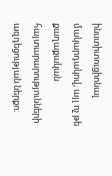ինստիտուցիոնալ մակարդակով, այլ ոչ թե քաղաքական հայտարարությունների ազդեցության ներքո։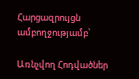Հարցազրույցն ամբողջությամբ՝

Առնչվող Հոդվածներ